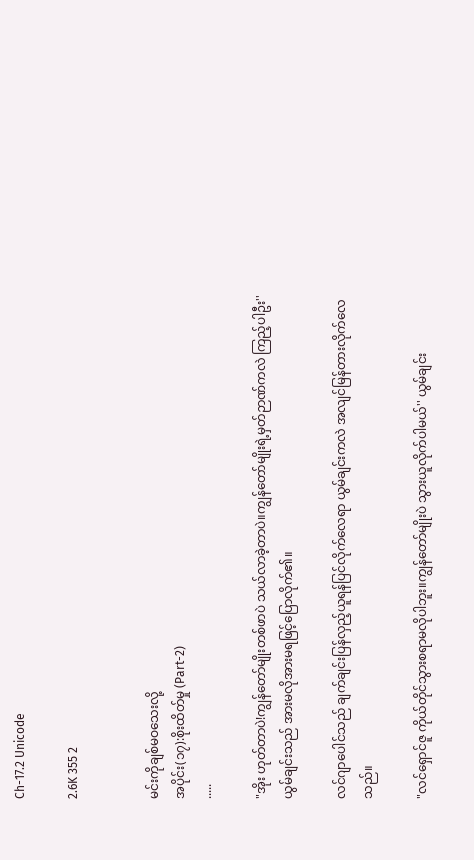Ch-17.2 Unicode

2.6K 355 2


မင်းကိုချစ်မဝသေးလို့
အပိုင်း(၁၇):စိုးထိတ်မှု (Part-2)
.....

"အိုး ဟုတ်တာပဲ!ကျွန်တော်မျိုးတစ်ဖာပဲ သယ်လာခဲ့တာပဲ။ကျွန်တော်မျိုးရဲ့မှတ်ဉာဏ်ကလဲ ကြည့်ပါဦး'' ယွမ်ချင်းသည် အားမလိုအားမရဖြင့်ပြောလိုက်၏။

လင်ဂျာပေါင်သည် ချက်ချင်းပြန်လှည့်ယူရန်ပြင်လိုက်လေရာ ယွမ်ချင်းကလဲ အလျင်မြန်တားလိုက်လေသည်။

"လင်ရှောင်ဇူ ကိုယ်တိုင်သွားစရာမလိုပါဘူး။ကျွန်တော်မျိုးပဲ သွားယူလိုက်ပါမယ်'' ယွမ်ချင်း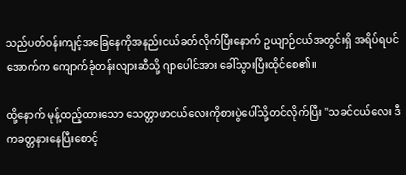သည်ပတ်ဝန်းကျင့်အခြေနေကိုအနည်းငယ်ခတ်လိုက်ပြီးနောက် ဥယျာဉ်ငယ်အတွင်းရှိ အရိပ်ရပင်အောက်က ကျောက်ခုံတန်းလျားဆီသို့ ဂျာပေါင်အား ခေါ်သွားပြီးထိုင်စေ၏။

ထို့နောက် မုန့်ထည့်ထားသော သေတ္တာဖာငယ်လေးကိုစားပွဲပေါ်သို့တင်လိုက်ပြီး ''သခင်ငယ်လေး ဒီကခတ္တနားနေပြီးစောင့်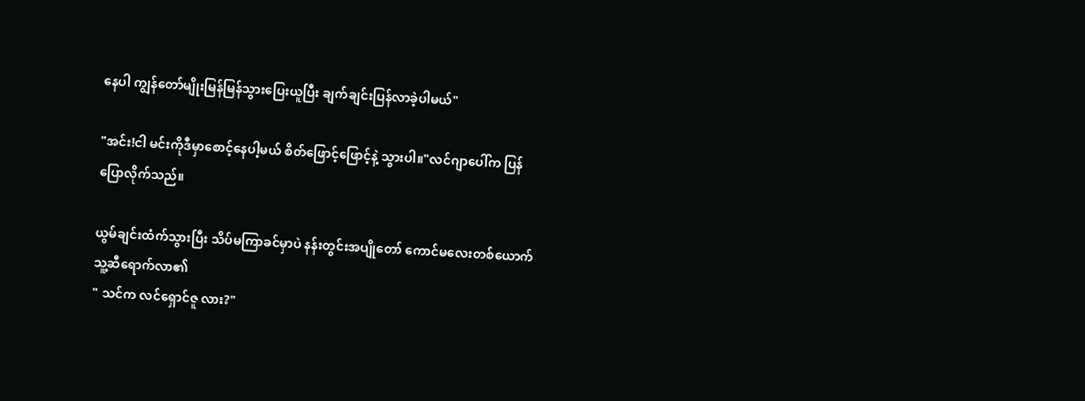နေပါ ကျွန်တော်မျိုးမြန်မြန်သွားပြေးယူပြီး ချက်ချင်းပြန်လာခဲ့ပါမယ်"

"အင်း!ငါ မင်းကိုဒီမှာစောင့်နေပါ့မယ် စိတ်ဖြောင့်ဖြောင့်နဲ့ သွားပါ။"လင်ဂျာပေါ်က ပြန်ပြောလိုက်သည်။

ယွမ်ချင်းထံက်သွားပြီး သိပ်မကြာခင်မှာပဲ နန်းတွင်းအပျိုတော် ကောင်မလေးတစ်ယောက် သူ့ဆီရောက်လာ၏
" သင်က လင်ရှောင်ဇူ လား?"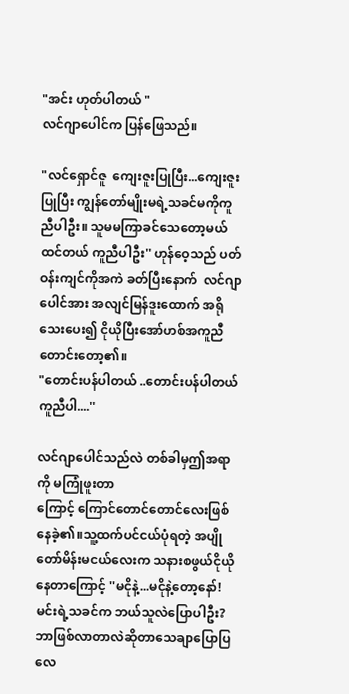"အင်း ဟုတ်ပါတယ် "
လင်ဂျာပေါင်က ပြန်ဖြေသည်။

"လင်ရှောင်ဇူ  ကျေးဇူးပြုပြီး...ကျေးဇူးပြုပြီး ကျွန်တော်မျိုးမရဲ့သခင်မကိုကူညီပါဦး။ သူမမကြာခင်သေတော့မယ်ထင်တယ် ကူညီပါဦး'' ဟုန်ဝေ့သည် ပတ်ဝန်းကျင်ကိုအကဲ ခတ်ပြီးနောက်  လင်ဂျာပေါင်အား အလျင်မြန်ဒူးထောက် အရိုသေးပေး၍ ငိုယိုပြီးအော်ဟစ်အကူညီတောင်းတော့၏။
"တောင်းပန်ပါတယ် ..တောင်းပန်ပါတယ် ကူညီပါ....''

လင်ဂျာပေါင်သည်လဲ တစ်ခါမှဤအရာကို မကြုံဖူးတာ
ကြောင့် ကြောင်တောင်တောင်လေးဖြစ်နေခဲ့၏။သူ့ထက်ပင်ငယ်ပုံရတဲ့ အပျိုတော်မိန်းမငယ်လေးက သနားစဖွယ်ငိုယိုနေတာကြောင့် ''မငိုနဲ့...မငိုနဲ့တော့နော်! မင်းရဲ့သခင်က ဘယ်သူလဲပြောပါဦး? ဘာဖြစ်လာတာလဲဆိုတာသေချာပြောပြလေ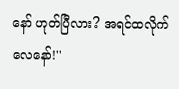နော် ဟုတ်ပြီလား? အရင်ထလိုက်လေနော်!''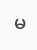မ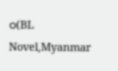ဝ(BL Novel,Myanmar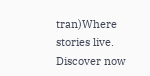tran)Where stories live. Discover now